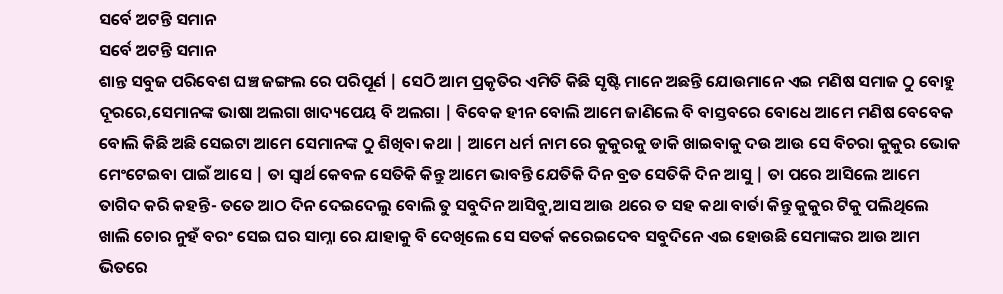ସର୍ବେ ଅଟନ୍ତି ସମାନ
ସର୍ବେ ଅଟନ୍ତି ସମାନ
ଶାନ୍ତ ସବୁଜ ପରିବେଶ ଘଞ୍ଚ ଜଙ୍ଗଲ ରେ ପରିପୂର୍ଣ | ସେଠି ଆମ ପ୍ରକୃତିର ଏମିତି କିଛି ସୃଷ୍ଟି ମାନେ ଅଛନ୍ତି ଯୋଉମାନେ ଏଇ ମଣିଷ ସମାଜ ଠୁ ବୋହୁ ଦୂରରେ,ସେମାନଙ୍କ ଭାଷା ଅଲଗା ଖାଦ୍ୟପେୟ ବି ଅଲଗା | ବିବେକ ହୀନ ବୋଲି ଆମେ ଜାଣିଲେ ବି ବାସ୍ତବରେ ବୋଧେ ଆମେ ମଣିଷ ବେବେକ ବୋଲି କିଛି ଅଛି ସେଇଟା ଆମେ ସେମାନଙ୍କ ଠୁ ଶିଖିବା କଥା | ଆମେ ଧର୍ମ ନାମ ରେ କୁକୁରକୁ ଡାକି ଖାଇବାକୁ ଦଉ ଆଉ ସେ ବିଚରା କୁକୁର ଭୋକ ମେଂଟେଇବା ପାଇଁ ଆସେ | ତା ସ୍ୱାର୍ଥ କେବଳ ସେତିକି କିନ୍ତୁ ଆମେ ଭାବନ୍ତି ଯେତିକି ଦିନ ବ୍ରତ ସେତିକି ଦିନ ଆସୁ | ତା ପରେ ଆସିଲେ ଆମେ ତାଗିଦ କରି କହନ୍ତି- ତତେ ଆଠ ଦିନ ଦେଇଦେଲୁ ବୋଲି ତୁ ସବୁଦିନ ଆସିବୁ,ଆସ ଆଉ ଥରେ ତ ସହ କଥା ବାର୍ତା କିନ୍ତୁ କୁକୁର ଟିକୁ ପଲିଥିଲେ ଖାଲି ଚୋର ନୁହଁ ବରଂ ସେଇ ଘର ସାମ୍ନା ରେ ଯାହାକୁ ବି ଦେଖିଲେ ସେ ସତର୍କ କରେଇଦେବ ସବୁଦିନେ ଏଇ ହୋଉଛି ସେମାଙ୍କର ଆଉ ଆମ ଭିତରେ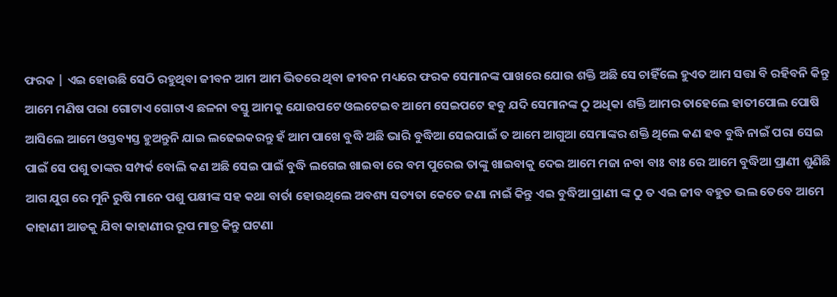ଫରକ | ଏଇ ହୋଉଛି ସେଠି ରହୁଥିବା ଜୀବନ ଆମ ଆମ ଭିତରେ ଥିବା ଜୀବନ ମଧ୍ୟରେ ଫରକ ସେମାନଙ୍କ ପାଖରେ ଯୋଉ ଶକ୍ତି ଅଛି ସେ ଚାହିଁଲେ ହୁଏତ ଆମ ସତ୍ତା ବି ରହିବନି କିନ୍ତୁ ଆମେ ମଣିଷ ପରା ଗୋଟାଏ ଗୋଟାଏ ଛଳନା ବସ୍ତୁ ଆମକୁ ଯୋଉପଟେ ଓଲଟେଇବ ଆମେ ସେଇପଟେ ହବୁ ଯଦି ସେମାନଙ୍କ ଠୁ ଅଧିକା ଶକ୍ତି ଆମର ତାହେଲେ ହାତୀପୋଲ ପୋଷି ଆସିଲେ ଆମେ ଓସ୍ତବ୍ୟସ୍ତ ହୁଅନ୍ତୁନି ଯାଇ ଲଢେଇକରନ୍ତୁ ହଁ ଆମ ପାଖେ ବୁଦ୍ଧି ଅଛି ଭାରି ବୁଦ୍ଧିଆ ସେଇପାଇଁ ତ ଆମେ ଆଗୁଆ ସେମାଙ୍କର ଶକ୍ତି ଥିଲେ କଣ ହବ ବୁଦ୍ଧି ନାଇଁ ପରା ସେଇ ପାଇଁ ସେ ପଶୁ ତାଙ୍କର ସମ୍ପର୍କ ବୋଲି କଣ ଅଛି ସେଇ ପାଇଁ ବୁଦ୍ଧି ଲଗେଇ ଖାଇବା ରେ ବମ ପୁରେଇ ତାଙ୍କୁ ଖାଇବାକୁ ଦେଇ ଆମେ ମଜା ନବା ବାଃ ବାଃ ରେ ଆମେ ବୁଦ୍ଧିଆ ପ୍ରାଣୀ ଶୁଣିଛି ଆଗ ଯୁଗ ରେ ମୁନି ରୁଷି ମାନେ ପଶୁ ପକ୍ଷୀଙ୍କ ସହ କଥା ବାର୍ତା ହୋଉଥିଲେ ଅବଶ୍ୟ ସତ୍ୟତା କେତେ ଜଣା ନାଇଁ କିନ୍ତୁ ଏଇ ବୁଦ୍ଧିଆ ପ୍ରାଣୀ ଙ୍କ ଠୁ ତ ଏଇ ଜୀବ ବହୁତ ଭଲ ତେବେ ଆମେ କାହାଣୀ ଆଡକୁ ଯିବା କାହାଣୀର ରୂପ ମାତ୍ର କିନ୍ତୁ ଘଟଣା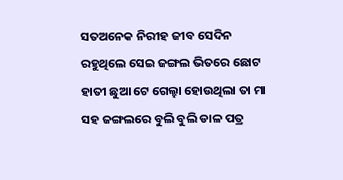ସତଅନେକ ନିରୀହ ଜୀବ ସେଦିନ ରହୁଥିଲେ ସେଇ ଜଙ୍ଗଲ ଭିତରେ ଛୋଟ ହାତୀ ଛୁଆ ଟେ ଗେଲ୍ହା ହୋଉଥିଲା ତା ମା ସହ ଜଙ୍ଗଲରେ ବୁଲି ବୁଲି ଡାଳ ପତ୍ର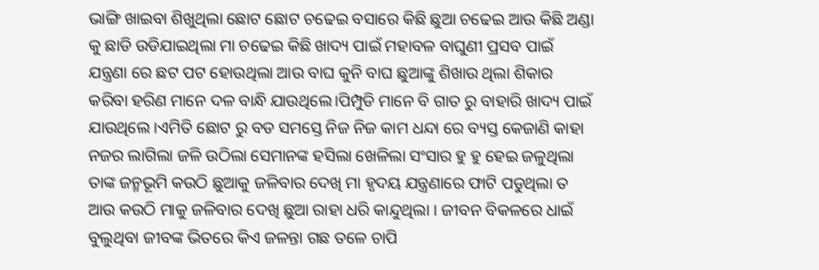ଭାଙ୍ଗି ଖାଇବା ଶିଖୁଥିଲା ଛୋଟ ଛୋଟ ଚଢେଇ ବସାରେ କିଛି ଛୁଆ ଚଢେଇ ଆଉ କିଛି ଅଣ୍ଡା କୁ ଛାଡି ଉଡିଯାଇଥିଲା ମା ଚଢେଇ କିଛି ଖାଦ୍ୟ ପାଇଁ ମହାବଳ ବାଘୁଣୀ ପ୍ରସବ ପାଇଁ ଯନ୍ତ୍ରଣା ରେ ଛଟ ପଟ ହୋଉଥିଲା ଆଉ ବାଘ କୁନି ବାଘ ଛୁଆଙ୍କୁ ଶିଖାଉ ଥିଲା ଶିକାର କରିବା ହରିଣ ମାନେ ଦଳ ବାନ୍ଧି ଯାଉଥିଲେ।ପିମ୍ପୁଡି ମାନେ ବି ଗାତ ରୁ ବାହାରି ଖାଦ୍ୟ ପାଇଁ ଯାଉଥିଲେ ।ଏମିତି ଛୋଟ ରୁ ବଡ ସମସ୍ତେ ନିଜ ନିଜ କାମ ଧନ୍ଦା ରେ ବ୍ୟସ୍ତ କେଜାଣି କାହା ନଜର ଲାଗିଲା ଜଳି ଉଠିଲା ସେମାନଙ୍କ ହସିଲା ଖେଳିଲା ସଂସାର ହୁ ହୁ ହେଇ ଜଳୁଥିଲା ତାଙ୍କ ଜନ୍ମଭୂମି କଉଠି ଛୁଆକୁ ଜଳିବାର ଦେଖି ମା ହୃଦୟ ଯନ୍ତ୍ରଣାରେ ଫାଟି ପଡୁଥିଲା ତ ଆଉ କଉଠି ମାକୁ ଜଳିବାର ଦେଖି ଛୁଆ ରାହା ଧରି କାନ୍ଦୁଥିଲା । ଜୀବନ ବିକଳରେ ଧାଇଁ ବୁଲୁଥିବା ଜୀବଙ୍କ ଭିତରେ କିଏ ଜଳନ୍ତା ଗଛ ତଳେ ଚାପି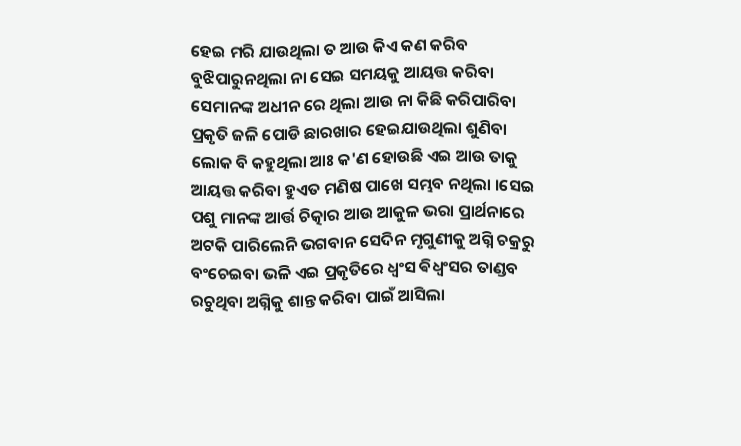ହେଇ ମରି ଯାଉଥିଲା ତ ଆଉ କିଏ କଣ କରିବ ବୁଝିପାରୁନଥିଲା ନା ସେଇ ସମୟକୁ ଆୟତ୍ତ କରିବା ସେମାନଙ୍କ ଅଧୀନ ରେ ଥିଲା ଆଉ ନା କିଛି କରିପାରିବା ପ୍ରକୃତି ଜଳି ପୋଡି ଛାରଖାର ହେଇଯାଉଥିଲା ଶୁଣିବା ଲୋକ ବି କହୁଥିଲା ଆଃ କ'ଣ ହୋଉଛି ଏଇ ଆଉ ତାକୁ ଆୟତ୍ତ କରିବା ହୁଏତ ମଣିଷ ପାଖେ ସମ୍ଭବ ନଥିଲା ।ସେଇ ପଶୁ ମାନଙ୍କ ଆର୍ତ୍ତ ଚିତ୍କାର ଆଉ ଆକୁଳ ଭରା ପ୍ରାର୍ଥନାରେ ଅଟକି ପାରିଲେନି ଭଗବାନ ସେଦିନ ମୃଗୁଣୀକୁ ଅଗ୍ନି ଚକ୍ରରୁ ବଂଚେଇବା ଭଳି ଏଇ ପ୍ରକୃତିରେ ଧ୍ବଂସ ଵିଧ୍ଵଂସର ତାଣ୍ଡବ ରଚୁଥିବା ଅଗ୍ନିକୁ ଶାନ୍ତ କରିବା ପାଇଁ ଆସିଲା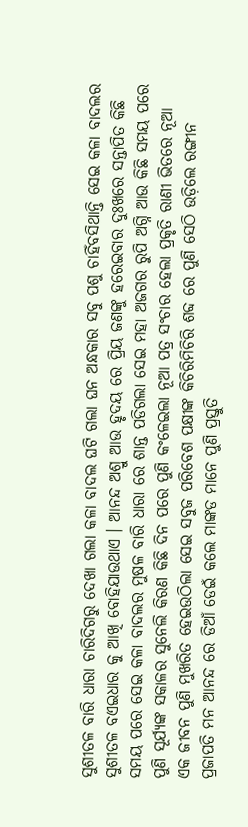ସୁଶୀତଳ ବାରି ଧାରା ଚାରିଦିଗରୁ ଦେଖା ଗଲା କଳା ବାଦଲ ଘଟି ଗଲା ଘନ ଅନ୍ଧକାର ସବୁ ପଶୁ ଚାହିଁବସିଥାନ୍ତି ସେଇ କଳା ବାଦଲର ସୁଶୀତଳ ବଏଇଧାର କୁ ଆଖି ବୋହିଯାଉଥାଏ । ଆନନ୍ଦ ଅଶ୍ରୁ ଆଉ ହୃଦୟ ରେ ପ୍ରିୟ ଜଣଙ୍କୁ ହରେଇବାର ଦୁଃଖରେ ସନ୍ତାପିତ କିଛି ସମୟ ପରେ ସେଇ କଳା ବାଦଲର ମୁଷଳ ବାରି ଧାରା ରେ ଶାନ୍ତ ପଡିଗଲା ସେଇ ମହା ଅଜଗର ରୁପି ଅଗ୍ନି ଆଉ କିଛି ସମୟ ପରେ ପୁଣି ସୂର୍ଯ୍ୟଙ୍କ ସକାଳର ସୁନେଲି କିରଣ କିଛି ଦିନ ପରେ ପୁଣି କଂଳେଇଲା ନୂଆ ପତ୍ର ସଂଚାର ହେଲା ପ୍ରକୃତି ରାଣୀ ଭିତରେ ନୂଆ ଏକ ଜୀବନ ପୁଣି ମୁଖରିତ ହେଇଉଠିଲା ସେଇ ସବୁଜ ପରିବେଶ ପକ୍ଷୀଙ୍କ କିଚିରିମିଚିରି ଶବ୍ଦ ରେ ପୁଣି ସେଠି ଉଡ଼ିଲେ ରଙ୍ଗୀନ ପ୍ରଜାପତି ମନ ଆନନ୍ଦ ରେ ଡିଆଁ ଡେଇଁ କଲେ ମାଙ୍କଡ ମାନେ ପୁଣି ପ୍ରସ୍ତୁତି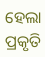ହେଲା ପ୍ରକୃତି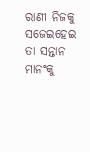ରାଣୀ ନିଜକୁ ସଜେଇହେଇ ତା ସନ୍ତାନ ମାନଂକୁ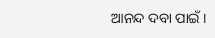ଆନନ୍ଦ ଦବା ପାଇଁ ।